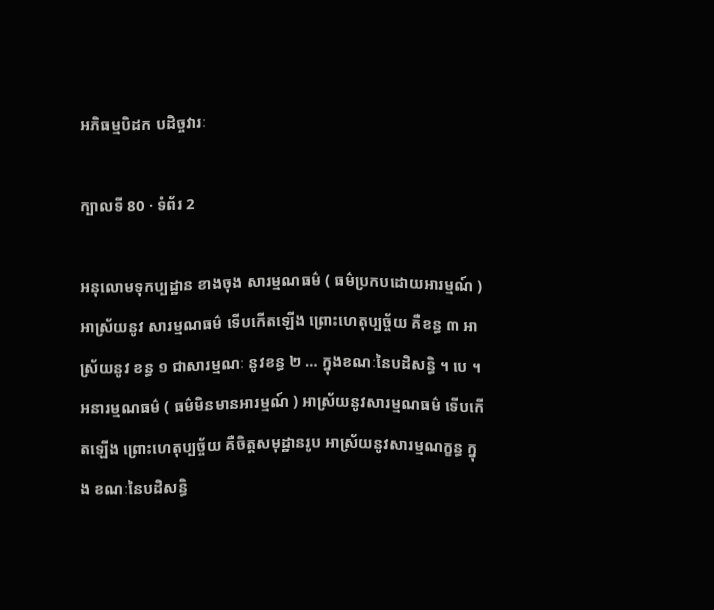អភិធម្មបិដក បដិច្ចវារៈ

ក្បាលទី 80 · ទំព័រ 2

អនុលោមទុកប្បដ្ឋាន ខាងចុង សារម្មណធម៌ ( ធម៌ប្រកបដោយអារម្មណ៍ ) អាស្រ័យនូវ សារម្មណធម៌ ទើបកើតឡើង ព្រោះហេតុប្បច្ច័យ គឺខន្ធ ៣ អាស្រ័យនូវ ខន្ធ ១ ជាសារម្មណៈ នូវខន្ធ ២ … ក្នុងខណៈនៃបដិសន្ធិ ។ បេ ។ អនារម្មណធម៌ ( ធម៌មិនមានអារម្មណ៍ ) អាស្រ័យនូវសារម្មណធម៌ ទើបកើតឡើង ព្រោះហេតុប្បច្ច័យ គឺចិត្តសមុដ្ឋានរូប អាស្រ័យនូវសារម្មណក្ខន្ធ ក្នុង ខណៈនៃបដិសន្ធិ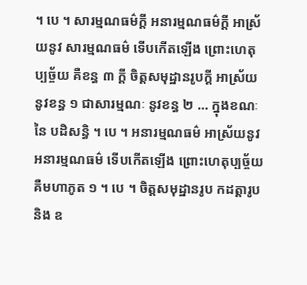។ បេ ។ សារម្មណធម៌ក្តី អនារម្មណធម៌ក្តី អាស្រ័យនូវ សារម្មណធម៌ ទើបកើតឡើង ព្រោះហេតុប្បច្ច័យ គឺខន្ធ ៣ ក្តី ចិត្តសមុដ្ឋានរូបក្តី អាស្រ័យនូវខន្ធ ១ ជាសារម្មណៈ នូវខន្ធ ២ … ក្នុងខណៈនៃ បដិសន្ធិ ។ បេ ។ អនារម្មណធម៌ អាស្រ័យនូវអនារម្មណធម៌ ទើបកើតឡើង ព្រោះហេតុប្បច្ច័យ គឺមហាភូត ១ ។ បេ ។ ចិត្តសមុដ្ឋានរូប កដត្តារូបនិង ឧ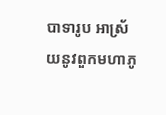បាទារូប អាស្រ័យនូវពួកមហាភូ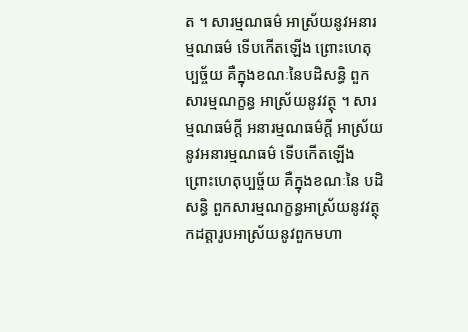ត ។ សារម្មណធម៌ អាស្រ័យនូវអនារម្មណធម៌ ទើបកើតឡើង ព្រោះហេតុប្បច្ច័យ គឺក្នុងខណៈនៃបដិសន្ធិ ពួក សារម្មណក្ខន្ធ អាស្រ័យនូវវត្ថុ ។ សារម្មណធម៌ក្តី អនារម្មណធម៌ក្តី អាស្រ័យនូវអនារម្មណធម៌ ទើបកើតឡើង ព្រោះហេតុប្បច្ច័យ គឺក្នុងខណៈនៃ បដិសន្ធិ ពួកសារម្មណក្ខន្ធអាស្រ័យនូវវត្ថុ កដត្តារូបអាស្រ័យនូវពួកមហា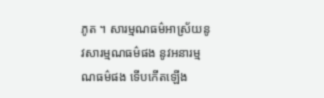ភូត ។ សារម្មណធម៌អាស្រ័យនូវសារម្មណធម៌ផង នូវអនារម្មណធម៌ផង ទើបកើតឡើង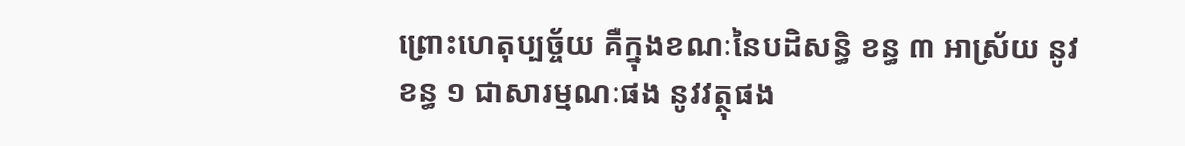ព្រោះហេតុប្បច្ច័យ គឺក្នុងខណៈនៃបដិសន្ធិ ខន្ធ ៣ អាស្រ័យ នូវខន្ធ ១ ជាសារម្មណៈផង នូវវត្ថុផង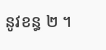នូវខន្ធ ២ ។